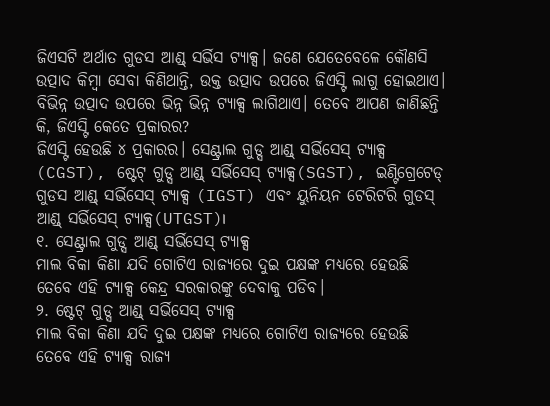ଜିଏସଟି ଅର୍ଥାତ ଗୁଡସ ଆଣ୍ଡ୍ ସର୍ଭିସ ଟ୍ୟାକ୍ସ। ଜଣେ ଯେତେବେଳେ କୌଣସି ଉତ୍ପାଦ କିମ୍ବା ସେବା କିଣିଥାନ୍ତି, ଉକ୍ତ ଉତ୍ପାଦ ଉପରେ ଜିଏସ୍ଟି ଲାଗୁ ହୋଇଥାଏ। ବିଭିନ୍ନ ଉତ୍ପାଦ ଉପରେ ଭିନ୍ନ ଭିନ୍ନ ଟ୍ୟାକ୍ସ ଲାଗିଥାଏ। ତେବେ ଆପଣ ଜାଣିଛନ୍ତି କି, ଜିଏସ୍ଟି କେତେ ପ୍ରକାରର?
ଜିଏସ୍ଟି ହେଉଛି ୪ ପ୍ରକାରର। ସେଣ୍ଟ୍ରାଲ ଗୁଡ୍ସ ଆଣ୍ଡ୍ ସର୍ଭିସେସ୍ ଟ୍ୟାକ୍ସ (CGST), ଷ୍ଟେଟ୍ ଗୁଡ୍ସ ଆଣ୍ଡ୍ ସର୍ଭିସେସ୍ ଟ୍ୟାକ୍ସ(SGST), ଇଣ୍ଟିଗ୍ରେଟେଡ୍ ଗୁଡସ ଆଣ୍ଡ୍ ସର୍ଭିସେସ୍ ଟ୍ୟାକ୍ସ (IGST) ଏବଂ ୟୁନିୟନ ଟେରିଟରି ଗୁଡସ୍ ଆଣ୍ଡ୍ ସର୍ଭିସେସ୍ ଟ୍ୟାକ୍ସ(UTGST)।
୧. ସେଣ୍ଟ୍ରାଲ ଗୁଡ୍ସ ଆଣ୍ଡ୍ ସର୍ଭିସେସ୍ ଟ୍ୟାକ୍ସ
ମାଲ ବିକା କିଣା ଯଦି ଗୋଟିଏ ରାଜ୍ୟରେ ଦୁଇ ପକ୍ଷଙ୍କ ମଧ୍ୟରେ ହେଉଛି ତେବେ ଏହି ଟ୍ୟାକ୍ସ କେନ୍ଦ୍ର ସରକାରଙ୍କୁ ଦେବାକୁ ପଡିବ।
୨. ଷ୍ଟେଟ୍ ଗୁଡ୍ସ ଆଣ୍ଡ୍ ସର୍ଭିସେସ୍ ଟ୍ୟାକ୍ସ
ମାଲ ବିକା କିଣା ଯଦି ଦୁଇ ପକ୍ଷଙ୍କ ମଧ୍ୟରେ ଗୋଟିଏ ରାଜ୍ୟରେ ହେଉଛି ତେବେ ଏହି ଟ୍ୟାକ୍ସ ରାଜ୍ୟ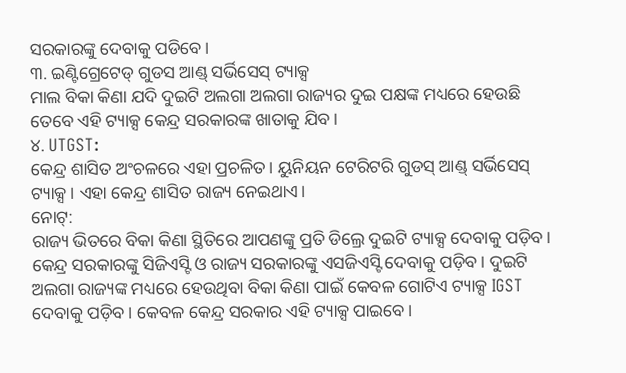ସରକାରଙ୍କୁ ଦେବାକୁ ପଡିବେ।
୩. ଇଣ୍ଟିଗ୍ରେଟେଡ୍ ଗୁଡସ ଆଣ୍ଡ୍ ସର୍ଭିସେସ୍ ଟ୍ୟାକ୍ସ
ମାଲ ବିକା କିଣା ଯଦି ଦୁଇଟି ଅଲଗା ଅଲଗା ରାଜ୍ୟର ଦୁଇ ପକ୍ଷଙ୍କ ମଧ୍ୟରେ ହେଉଛି ତେବେ ଏହି ଟ୍ୟାକ୍ସ କେନ୍ଦ୍ର ସରକାରଙ୍କ ଖାତାକୁ ଯିବ।
୪. UTGST:
କେନ୍ଦ୍ର ଶାସିତ ଅଂଚଳରେ ଏହା ପ୍ରଚଳିତ। ୟୁନିୟନ ଟେରିଟରି ଗୁଡସ୍ ଆଣ୍ଡ୍ ସର୍ଭିସେସ୍ ଟ୍ୟାକ୍ସ। ଏହା କେନ୍ଦ୍ର ଶାସିତ ରାଜ୍ୟ ନେଇଥାଏ।
ନୋଟ୍:
ରାଜ୍ୟ ଭିତରେ ବିକା କିଣା ସ୍ଥିତିରେ ଆପଣଙ୍କୁ ପ୍ରତି ଡିଲ୍ରେ ଦୁଇଟି ଟ୍ୟାକ୍ସ ଦେବାକୁ ପଡ଼ିବ। କେନ୍ଦ୍ର ସରକାରଙ୍କୁ ସିଜିଏସ୍ଟି ଓ ରାଜ୍ୟ ସରକାରଙ୍କୁ ଏସଜିଏସ୍ଟି ଦେବାକୁ ପଡ଼ିବ। ଦୁଇଟି ଅଲଗା ରାଜ୍ୟଙ୍କ ମଧ୍ୟରେ ହେଉଥିବା ବିକା କିଣା ପାଇଁ କେବଳ ଗୋଟିଏ ଟ୍ୟାକ୍ସ IGST ଦେବାକୁ ପଡ଼ିବ। କେବଳ କେନ୍ଦ୍ର ସରକାର ଏହି ଟ୍ୟାକ୍ସ ପାଇବେ।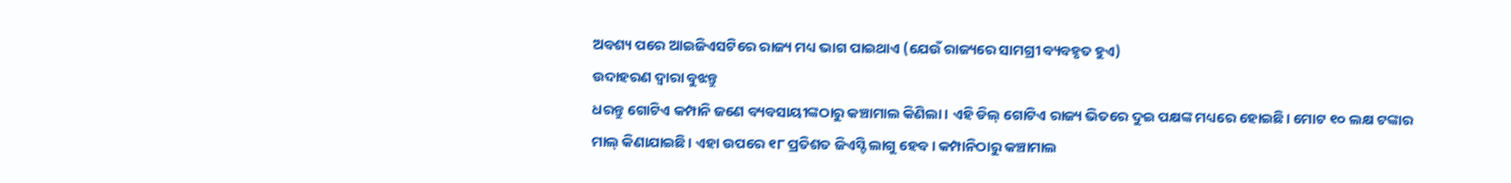ଅବଶ୍ୟ ପରେ ଆଇଜିଏସଟିରେ ରାଜ୍ୟ ମଧ୍ୟ ଭାଗ ପାଇଥାଏ (ଯେଉଁ ରାଜ୍ୟରେ ସାମଗ୍ରୀ ବ୍ୟବହୃତ ହୁଏ)
ଉଦାହରଣ ଦ୍ୱାରା ବୁଝନ୍ତୁ
ଧରନ୍ତୁ ଗୋଟିଏ କମ୍ପାନି ଜଣେ ବ୍ୟବସାୟୀଙ୍କଠାରୁ କଞ୍ଚାମାଲ କିଣିଲା। ଏହି ଡିଲ୍ ଗୋଟିଏ ରାଜ୍ୟ ଭିତରେ ଦୁଇ ପକ୍ଷଙ୍କ ମଧ୍ୟରେ ହୋଇଛି। ମୋଟ ୧୦ ଲକ୍ଷ ଟଙ୍କାର ମାଲ୍ କିଣାଯାଇଛି। ଏହା ଉପରେ ୧୮ ପ୍ରତିଶତ ଜିଏସ୍ଟି ଲାଗୁ ହେବ। କମ୍ପାନିଠାରୁ କଞ୍ଚାମାଲ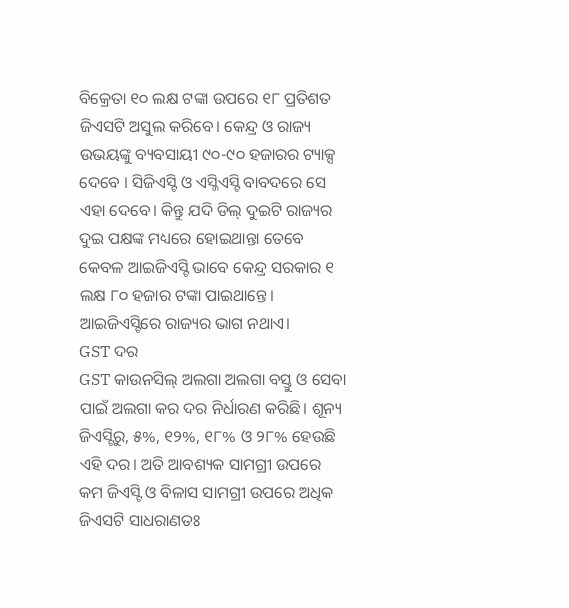ବିକ୍ରେତା ୧୦ ଲକ୍ଷ ଟଙ୍କା ଉପରେ ୧୮ ପ୍ରତିଶତ ଜିଏସଟି ଅସୁଲ କରିବେ। କେନ୍ଦ୍ର ଓ ରାଜ୍ୟ ଉଭୟଙ୍କୁ ବ୍ୟବସାୟୀ ୯୦-୯୦ ହଜାରର ଟ୍ୟାକ୍ସ ଦେବେ । ସିଜିଏସ୍ଟି ଓ ଏସ୍ଜିଏସ୍ଟି ବାବଦରେ ସେ ଏହା ଦେବେ। କିନ୍ତୁ ଯଦି ଡିଲ୍ ଦୁଇଟି ରାଜ୍ୟର ଦୁଇ ପକ୍ଷଙ୍କ ମଧ୍ୟରେ ହୋଇଥାନ୍ତା ତେବେ କେବଳ ଆଇଜିଏସ୍ଟି ଭାବେ କେନ୍ଦ୍ର ସରକାର ୧ ଲକ୍ଷ ୮୦ ହଜାର ଟଙ୍କା ପାଇଥାନ୍ତେ। ଆଇଜିଏସ୍ଟିରେ ରାଜ୍ୟର ଭାଗ ନଥାଏ।
GST ଦର
GST କାଉନସିଲ୍ ଅଲଗା ଅଲଗା ବସ୍ତୁ ଓ ସେବା ପାଇଁ ଅଲଗା କର ଦର ନିର୍ଧାରଣ କରିଛି। ଶୂନ୍ୟ ଜିଏସ୍ଟିରୁ, ୫%, ୧୨%, ୧୮% ଓ ୨୮% ହେଉଛି ଏହି ଦର। ଅତି ଆବଶ୍ୟକ ସାମଗ୍ରୀ ଉପରେ କମ ଜିଏସ୍ଟି ଓ ବିଳାସ ସାମଗ୍ରୀ ଉପରେ ଅଧିକ ଜିଏସଟି ସାଧରାଣତଃ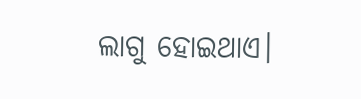ଲାଗୁ ହୋଇଥାଏ।